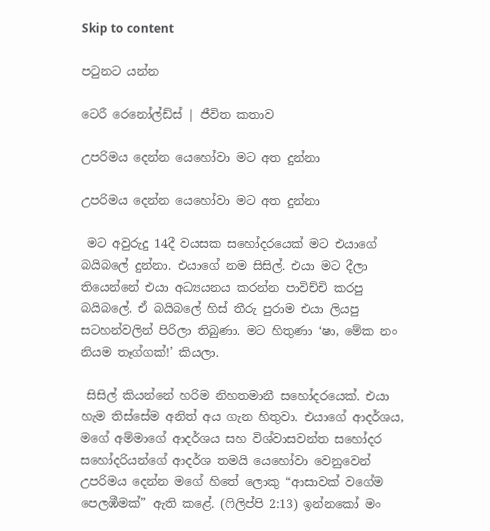Skip to content

පටුනට යන්න

ටෙරී රෙනෝල්ඩ්ස් | ජීවිත කතාව

උපරිමය දෙන්න යෙහෝවා මට අත දුන්නා

උපරිමය දෙන්න යෙහෝවා මට අත දුන්නා

 මට අවුරුදු 14දී වයසක සහෝදරයෙක් මට එයාගේ බයිබලේ දුන්නා. එයාගේ නම සිසිල්. එයා මට දීලා තියෙන්නේ එයා අධ්‍යයනය කරන්න පාවිච්චි කරපු බයිබලේ. ඒ බයිබලේ හිස් තීරු පුරාම එයා ලියපු සටහන්වලින් පිරිලා තිබුණා. මට හිතුණා ‘ෂා, මේක නං නියම තෑග්ගක්!’ කියලා.

 සිසිල් කියන්නේ හරිම නිහතමානී සහෝදරයෙක්. එයා හැම තිස්සේම අනිත් අය ගැන හිතුවා. එයාගේ ආදර්ශය, මගේ අම්මාගේ ආදර්ශය සහ විශ්වාසවන්ත සහෝදර සහෝදරියන්ගේ ආදර්ශ තමයි යෙහෝවා වෙනුවෙන් උපරිමය දෙන්න මගේ හිතේ ලොකු “ආසාවක් වගේම පෙලඹීමක්” ඇති කළේ. (ෆිලිප්පි 2:13) ඉන්නකෝ මං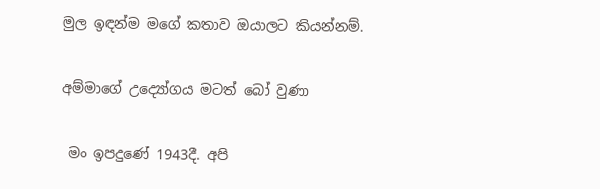මුල ඉඳන්ම මගේ කතාව ඔයාලට කියන්නම්.

අම්මාගේ උද්‍යෝගය මටත් බෝ වුණා

 මං ඉපදුණේ 1943දී. අපි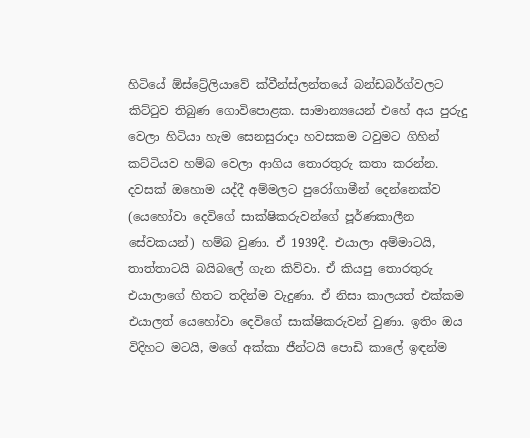හිටියේ ඕස්ට්‍රේලියාවේ ක්වීන්ස්ලන්තයේ බන්ඩබර්ග්වලට කිට්ටුව තිබුණ ගොවිපොළක. සාමාන්‍යයෙන් එහේ අය පුරුදු වෙලා හිටියා හැම සෙනසුරාදා හවසකම ටවුමට ගිහින් කට්ටියව හම්බ වෙලා ආගිය තොරතුරු කතා කරන්න. දවසක් ඔහොම යද්දී අම්මලට පුරෝගාමීන් දෙන්නෙක්ව (යෙහෝවා දෙවිගේ සාක්ෂිකරුවන්ගේ පූර්ණකාලීන සේවකයන්) හම්බ වුණා. ඒ 1939දී. එයාලා අම්මාටයි, තාත්තාටයි බයිබලේ ගැන කිව්වා. ඒ කියපු තොරතුරු එයාලාගේ හිතට තදින්ම වැදුණා. ඒ නිසා කාලයත් එක්කම එයාලත් යෙහෝවා දෙවිගේ සාක්ෂිකරුවන් වුණා. ඉතිං ඔය විදිහට මටයි, මගේ අක්කා ජීන්ටයි පොඩි කාලේ ඉඳන්ම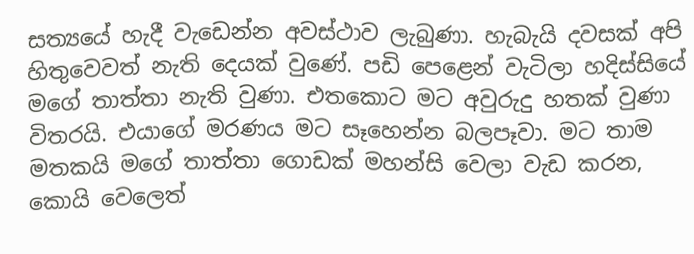සත්‍යයේ හැදී වැඩෙන්න අවස්ථාව ලැබුණා. හැබැයි දවසක් අපි හිතුවෙවත් නැති දෙයක් වුණේ. පඩි පෙළෙන් වැටිලා හදිස්සියේ මගේ තාත්තා නැති වුණා. එතකොට මට අවුරුදු හතක් වුණා විතරයි. එයාගේ මරණය මට සෑහෙන්න බලපෑවා. මට තාම මතකයි මගේ තාත්තා ගොඩක් මහන්සි වෙලා වැඩ කරන, කොයි වෙලෙත්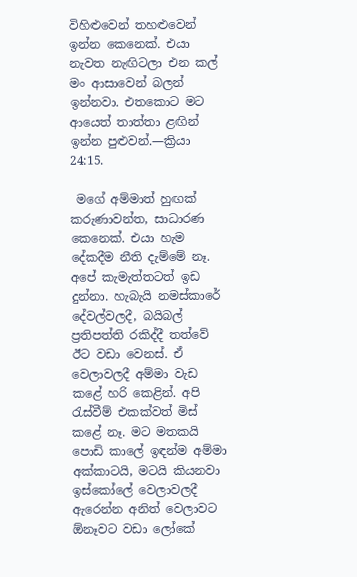විහිළුවෙන් තහළුවෙන් ඉන්න කෙනෙක්. එයා නැවත නැඟිටලා එන කල් මං ආසාවෙන් බලන් ඉන්නවා. එතකොට මට ආයෙත් තාත්තා ළඟින් ඉන්න පුළුවන්.—ක්‍රියා 24:15.

 මගේ අම්මාත් හුඟක් කරුණාවන්ත, සාධාරණ කෙනෙක්. එයා හැම දේකදීම නීති දැම්මේ නෑ. අපේ කැමැත්තටත් ඉඩ දුන්නා. හැබැයි නමස්කාරේ දේවල්වලදී, බයිබල් ප්‍රතිපත්ති රකිද්දී තත්වේ ඊට වඩා වෙනස්. ඒ වෙලාවලදී අම්මා වැඩ කළේ හරි කෙළින්. අපි රැස්වීම් එකක්වත් මිස් කළේ නෑ. මට මතකයි පොඩි කාලේ ඉඳන්ම අම්මා අක්කාටයි, මටයි කියනවා ඉස්කෝලේ වෙලාවලදී ඇරෙන්න අනිත් වෙලාවට ඕනෑවට වඩා ලෝකේ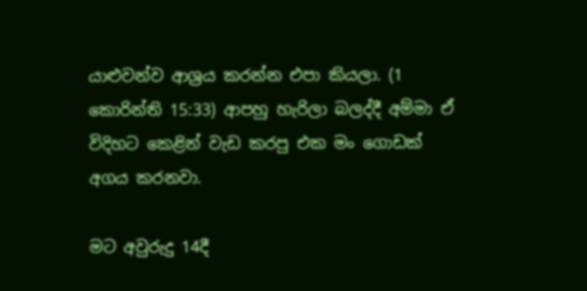යාළුවන්ව ආශ්‍රය කරන්න එපා කියලා. (1 කොරින්ති 15:33) ආපහු හැරිලා බලද්දී අම්මා ඒ විදිහට කෙළින් වැඩ කරපු එක මං ගොඩක් අගය කරනවා.

මට අවුරුදු 14දී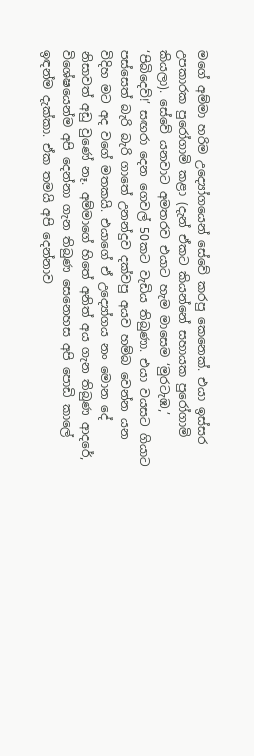මගේ අම්මා හරිම උද්‍යෝගයෙන් සේවේ කරපු කෙනෙක්. එයා ඉස්සර උපකාරක පුරෝගාමි කළා (දැන් ඒකට කියන්නේ සහායක පුරෝගාමි කියලා). සේවේ යනවාට අමතරව එයාට හැම මාසෙම ‘මුරටැඹ,’ ‘පිබිදෙව්!’ සඟරා දෙන ගෙවල් 50කට වැඩිය තිබුණා. එයා වයසට ගියාට පස්සෙත් බැරි බැරි ගාතේ උනන්දුව දක්වපු අයව හම්බ වෙන්න යන විදිහ මට අද වගේ මතකයි. එයාගේ ඒ උද්‍යෝගය නං මොන දේ නිසාවත් අඩු වුණේ නෑ. අම්මාගේ හිතේ අනිත් අය ගැන තිබුණ ආදරේ, විශේෂයෙන්ම අපි දෙන්නා ගැන තිබුණ සෙනෙහස අපි පොඩි කාලේ ඉඳන්ම දැක්කා. ඒක තමයි අපි දෙන්නාව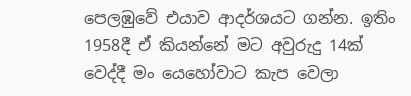පෙලඹුවේ එයාව ආදර්ශයට ගන්න. ඉතිං 1958දී ඒ කියන්නේ මට අවුරුදු 14ක් වෙද්දී මං යෙහෝවාට කැප වෙලා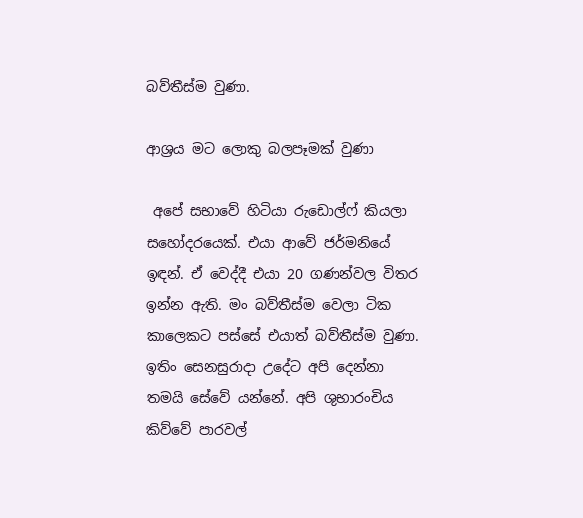බව්තීස්ම වුණා.

ආශ්‍රය මට ලොකු බලපෑමක් වුණා

 අපේ සභාවේ හිටියා රුඩොල්ෆ් කියලා සහෝදරයෙක්. එයා ආවේ ජර්මනියේ ඉඳන්. ඒ වෙද්දී එයා 20 ගණන්වල විතර ඉන්න ඇති. මං බව්තීස්ම වෙලා ටික කාලෙකට පස්සේ එයාත් බව්තීස්ම වුණා. ඉතිං සෙනසුරාදා උදේට අපි දෙන්නා තමයි සේවේ යන්නේ. අපි ශුභාරංචිය කිව්වේ පාරවල්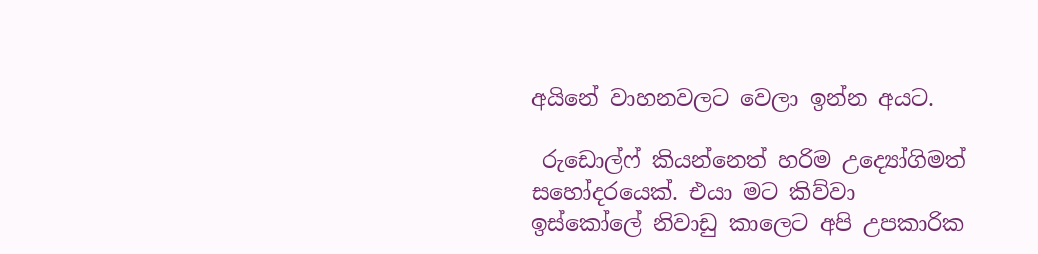අයිනේ වාහනවලට වෙලා ඉන්න අයට.

 රුඩොල්ෆ් කියන්නෙත් හරිම උද්‍යෝගිමත් සහෝදරයෙක්. එයා මට කිව්වා ඉස්කෝලේ නිවාඩු කාලෙට අපි උපකාරික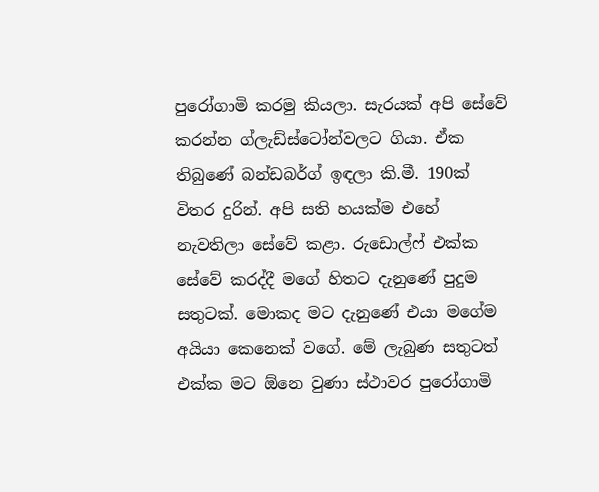පුරෝගාමි කරමු කියලා. සැරයක් අපි සේවේ කරන්න ග්ලැඩ්ස්ටෝන්වලට ගියා. ඒක තිබුණේ බන්ඩබර්ග් ඉඳලා කි.මී. 190ක් විතර දුරින්. අපි සති හයක්ම එහේ නැවතිලා සේවේ කළා. රුඩොල්ෆ් එක්ක සේවේ කරද්දී මගේ හිතට දැනුණේ පුදුම සතුටක්. මොකද මට දැනුණේ එයා මගේම අයියා කෙනෙක් වගේ. මේ ලැබුණ සතුටත් එක්ක මට ඕනෙ වුණා ස්ථාවර පුරෝගාමි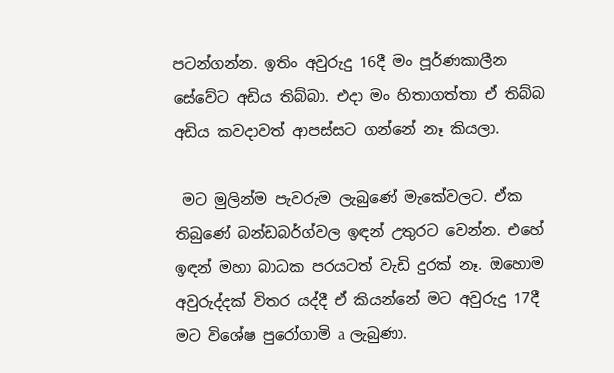පටන්ගන්න. ඉතිං අවුරුදු 16දී මං පූර්ණකාලීන සේවේට අඩිය තිබ්බා. එදා මං හිතාගත්තා ඒ තිබ්බ අඩිය කවදාවත් ආපස්සට ගන්නේ නෑ කියලා.

 මට මුලින්ම පැවරුම ලැබුණේ මැකේවලට. ඒක තිබුණේ බන්ඩබර්ග්වල ඉඳන් උතුරට වෙන්න. එහේ ඉඳන් මහා බාධක පරයටත් වැඩි දුරක් නෑ. ඔහොම අවුරුද්දක් විතර යද්දී ඒ කියන්නේ මට අවුරුදු 17දී මට විශේෂ පුරෝගාමි a ලැබුණා.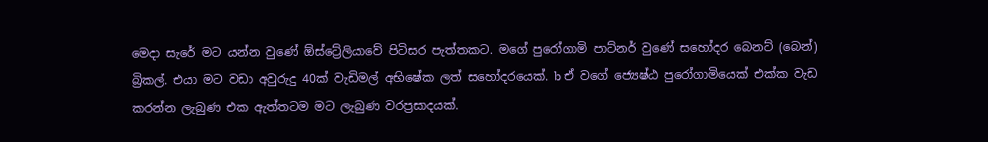මෙදා සැරේ මට යන්න වුණේ ඕස්ට්‍රේලියාවේ පිටිසර පැත්තකට. මගේ පුරෝගාමි පාට්නර් වුණේ සහෝදර බෙනට් (බෙන්) බ්‍රිකල්. එයා මට වඩා අවුරුදු 40ක් වැඩිමල් අභිෂේක ලත් සහෝදරයෙක්. b ඒ වගේ ජ්‍යෙෂ්ඨ පුරෝගාමියෙක් එක්ක වැඩ කරන්න ලැබුණ එක ඇත්තටම මට ලැබුණ වරප්‍රසාදයක්.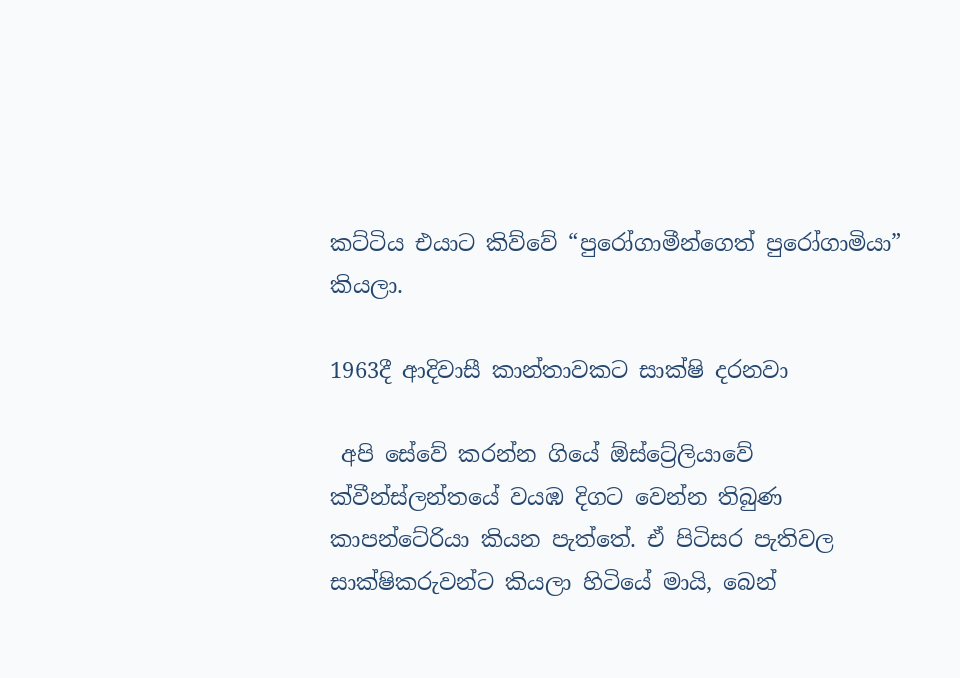කට්ටිය එයාට කිව්වේ “පුරෝගාමීන්ගෙත් පුරෝගාමියා” කියලා.

1963දී ආදිවාසී කාන්තාවකට සාක්ෂි දරනවා

 අපි සේවේ කරන්න ගියේ ඕස්ට්‍රේලියාවේ ක්වීන්ස්ලන්තයේ වයඹ දිගට වෙන්න තිබුණ කාපන්ටේරියා කියන පැත්තේ. ඒ පිටිසර පැතිවල සාක්ෂිකරුවන්ට කියලා හිටියේ මායි, බෙන්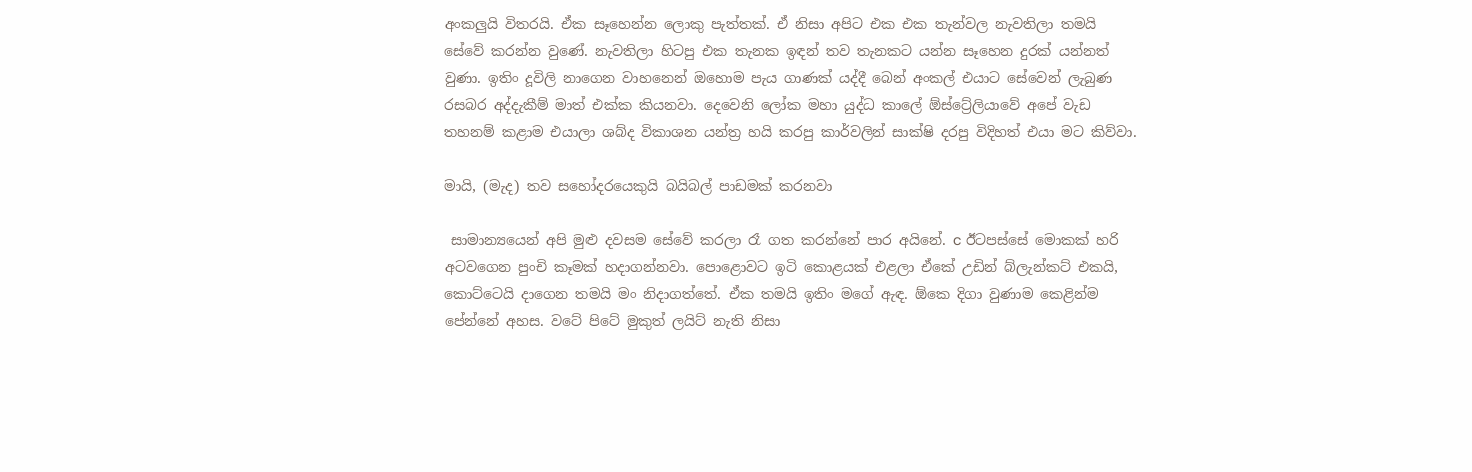අංකලුයි විතරයි. ඒක සෑහෙන්න ලොකු පැත්තක්. ඒ නිසා අපිට එක එක තැන්වල නැවතිලා තමයි සේවේ කරන්න වුණේ. නැවතිලා හිටපු එක තැනක ඉඳන් තව තැනකට යන්න සෑහෙන දුරක් යන්නත් වුණා. ඉතිං දූවිලි නාගෙන වාහනෙන් ඔහොම පැය ගාණක් යද්දී බෙන් අංකල් එයාට සේවෙන් ලැබුණ රසබර අද්දැකීම් මාත් එක්ක කියනවා. දෙවෙනි ලෝක මහා යුද්ධ කාලේ ඕස්ට්‍රේලියාවේ අපේ වැඩ තහනම් කළාම එයාලා ශබ්ද විකාශන යන්ත්‍ර හයි කරපු කාර්වලින් සාක්ෂි දරපු විදිහත් එයා මට කිව්වා.

මායි, (මැද) තව සහෝදරයෙකුයි බයිබල් පාඩමක් කරනවා

 සාමාන්‍යයෙන් අපි මුළු දවසම සේවේ කරලා රෑ ගත කරන්නේ පාර අයිනේ. c ඊටපස්සේ මොකක් හරි අටවගෙන පුංචි කෑමක් හදාගන්නවා. පොළොවට ඉටි කොළයක් එළලා ඒකේ උඩින් බ්ලැන්කට් එකයි, කොට්ටෙයි දාගෙන තමයි මං නිදාගත්තේ. ඒක තමයි ඉතිං මගේ ඇඳ. ඕකෙ දිගා වුණාම කෙළින්ම පේන්නේ අහස. වටේ පිටේ මුකුත් ලයිට් නැති නිසා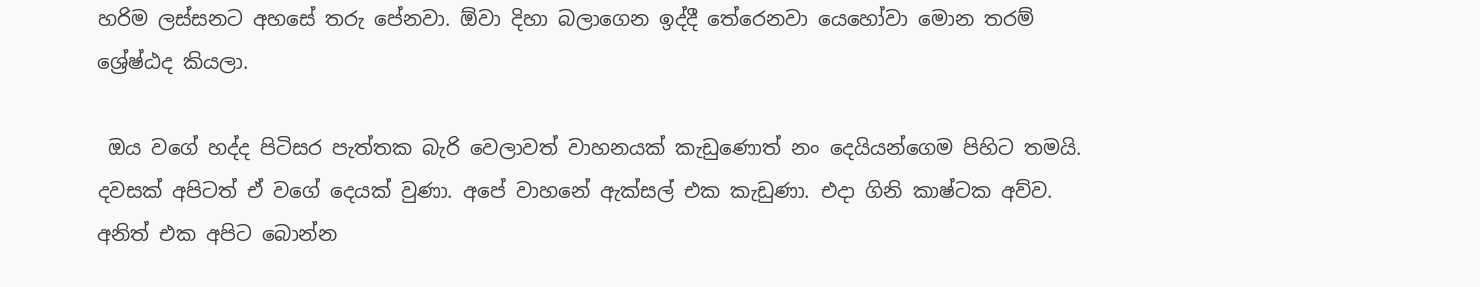හරිම ලස්සනට අහසේ තරු පේනවා. ඕවා දිහා බලාගෙන ඉද්දී තේරෙනවා යෙහෝවා මොන තරම් ශ්‍රේෂ්ඨද කියලා.

 ඔය වගේ හද්ද පිටිසර පැත්තක බැරි වෙලාවත් වාහනයක් කැඩුණොත් නං දෙයියන්ගෙම පිහිට තමයි. දවසක් අපිටත් ඒ වගේ දෙයක් වුණා. අපේ වාහනේ ඇක්සල් එක කැඩුණා. එදා ගිනි කාෂ්ටක අව්ව. අනිත් එක අපිට බොන්න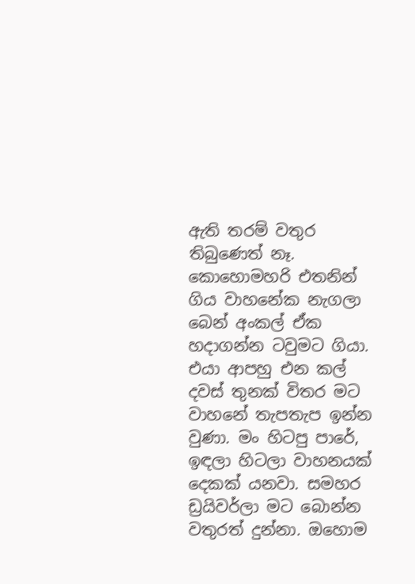ඇති තරම් වතුර තිබුණෙත් නෑ. කොහොමහරි එතනින් ගිය වාහනේක නැගලා බෙන් අංකල් ඒක හදාගන්න ටවුමට ගියා. එයා ආපහු එන කල් දවස් තුනක් විතර මට වාහනේ තැපතැප ඉන්න වුණා. මං හිටපු පාරේ, ඉඳලා හිටලා වාහනයක් දෙකක් යනවා. සමහර ඩ්‍රයිවර්ලා මට බොන්න වතුරත් දුන්නා. ඔහොම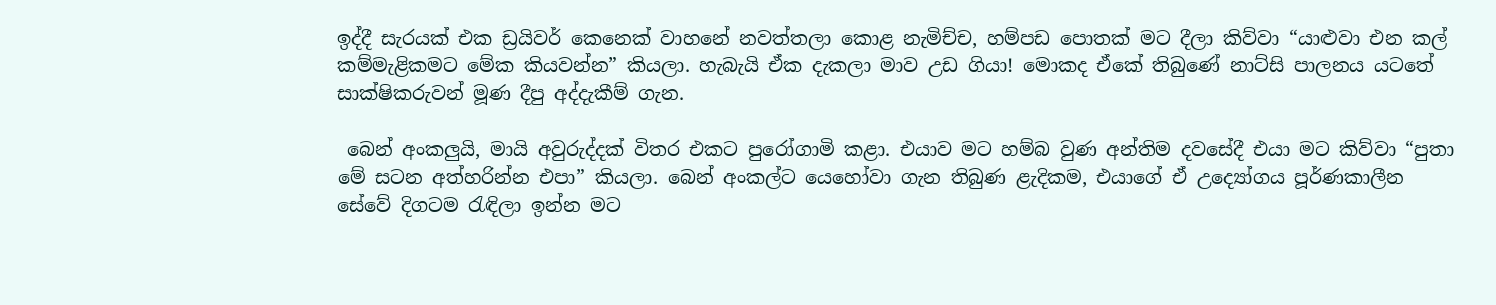ඉද්දී සැරයක් එක ඩ්‍රයිවර් කෙනෙක් වාහනේ නවත්තලා කොළ නැමිච්ච, හම්පඩ පොතක් මට දීලා කිව්වා “යාළුවා එන කල් කම්මැළිකමට මේක කියවන්න” කියලා. හැබැයි ඒක දැකලා මාව උඩ ගියා! මොකද ඒකේ තිබුණේ නාට්සි පාලනය යටතේ සාක්ෂිකරුවන් මූණ දීපු අද්දැකීම් ගැන.

 බෙන් අංකලුයි, මායි අවුරුද්දක් විතර එකට පුරෝගාමි කළා. එයාව මට හම්බ වුණ අන්තිම දවසේදී එයා මට කිව්වා “පුතා මේ සටන අත්හරින්න එපා” කියලා. බෙන් අංකල්ට යෙහෝවා ගැන තිබුණ ළැදිකම, එයාගේ ඒ උද්‍යෝගය පූර්ණකාලීන සේවේ දිගටම රැඳිලා ඉන්න මට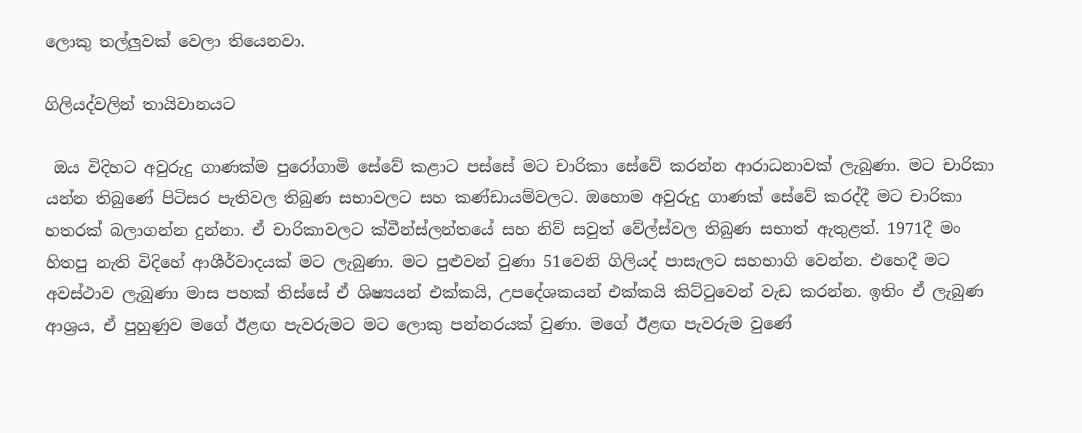ලොකු තල්ලුවක් වෙලා තියෙනවා.

ගිලියද්වලින් තායිවානයට

 ඔය විදිහට අවුරුදු ගාණක්ම පුරෝගාමි සේවේ කළාට පස්සේ මට චාරිකා සේවේ කරන්න ආරාධනාවක් ලැබුණා. මට චාරිකා යන්න තිබුණේ පිටිසර පැතිවල තිබුණ සභාවලට සහ කණ්ඩායම්වලට. ඔහොම අවුරුදු ගාණක් සේවේ කරද්දී මට චාරිකා හතරක් බලාගන්න දුන්නා. ඒ චාරිකාවලට ක්වීන්ස්ලන්තයේ සහ නිව් සවුත් වේල්ස්වල තිබුණ සභාත් ඇතුළත්. 1971දී මං හිතපු නැති විදිහේ ආශීර්වාදයක් මට ලැබුණා. මට පුළුවන් වුණා 51වෙනි ගිලියද් පාසැලට සහභාගි වෙන්න. එහෙදී මට අවස්ථාව ලැබුණා මාස පහක් තිස්සේ ඒ ශිෂ්‍යයන් එක්කයි, උපදේශකයන් එක්කයි කිට්ටුවෙන් වැඩ කරන්න. ඉතිං ඒ ලැබුණ ආශ්‍රය, ඒ පුහුණුව මගේ ඊළඟ පැවරුමට මට ලොකු පන්නරයක් වුණා. මගේ ඊළඟ පැවරුම වුණේ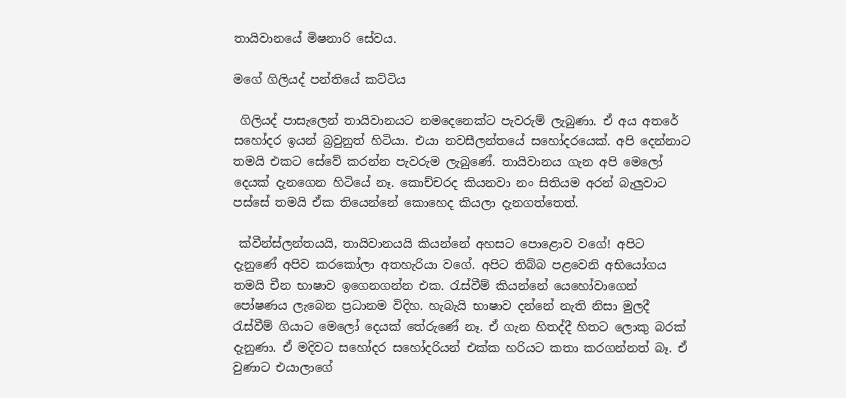තායිවානයේ මිෂනාරි සේවය.

මගේ ගිලියද් පන්තියේ කට්ටිය

 ගිලියද් පාසැලෙන් තායිවානයට නමදෙනෙක්ට පැවරුම් ලැබුණා. ඒ අය අතරේ සහෝදර ඉයන් බ්‍රවුනුත් හිටියා. එයා නවසීලන්තයේ සහෝදරයෙක්. අපි දෙන්නාට තමයි එකට සේවේ කරන්න පැවරුම ලැබුණේ. තායිවානය ගැන අපි මෙලෝ දෙයක් දැනගෙන හිටියේ නෑ. කොච්චරද කියනවා නං සිතියම අරන් බැලුවාට පස්සේ තමයි ඒක තියෙන්නේ කොහෙද කියලා දැනගත්තෙත්.

 ක්වීන්ස්ලන්තයයි, තායිවානයයි කියන්නේ අහසට පොළොව වගේ! අපිට දැනුණේ අපිව කරකෝලා අතහැරියා වගේ. අපිට තිබ්බ පළවෙනි අභියෝගය තමයි චීන භාෂාව ඉගෙනගන්න එක. රැස්වීම් කියන්නේ යෙහෝවාගෙන් පෝෂණය ලැබෙන ප්‍රධානම විදිහ. හැබැයි භාෂාව දන්නේ නැති නිසා මුලදී රැස්වීම් ගියාට මෙලෝ දෙයක් තේරුණේ නෑ. ඒ ගැන හිතද්දී හිතට ලොකු බරක් දැනුණා. ඒ මදිවට සහෝදර සහෝදරියන් එක්ක හරියට කතා කරගන්නත් බෑ. ඒ වුණාට එයාලාගේ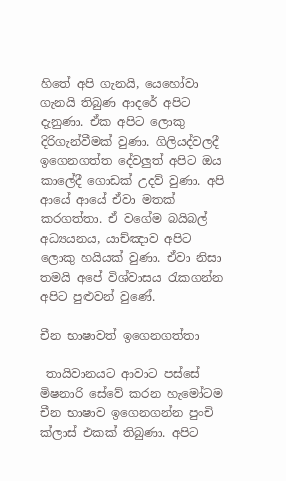හිතේ අපි ගැනයි, යෙහෝවා ගැනයි තිබුණ ආදරේ අපිට දැනුණා. ඒක අපිට ලොකු දිරිගැන්වීමක් වුණා. ගිලියද්වලදී ඉගෙනගත්ත දේවලුත් අපිට ඔය කාලේදී ගොඩක් උදව් වුණා. අපි ආයේ ආයේ ඒවා මතක් කරගත්තා. ඒ වගේම බයිබල් අධ්‍යයනය, යාච්ඤාව අපිට ලොකු හයියක් වුණා. ඒවා නිසා තමයි අපේ විශ්වාසය රැකගන්න අපිට පුළුවන් වුණේ.

චීන භාෂාවත් ඉගෙනගත්තා

 තායිවානයට ආවාට පස්සේ මිෂනාරි සේවේ කරන හැමෝටම චීන භාෂාව ඉගෙනගන්න පුංචි ක්ලාස් එකක් තිබුණා. අපිට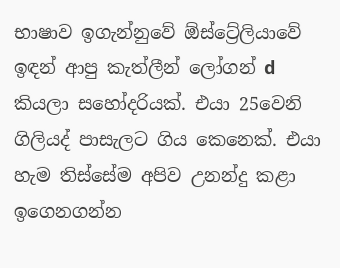භාෂාව ඉගැන්නුවේ ඕස්ට්‍රේලියාවේ ඉඳන් ආපු කැත්ලීන් ලෝගන් d කියලා සහෝදරියක්. එයා 25වෙනි ගිලියද් පාසැලට ගිය කෙනෙක්. එයා හැම තිස්සේම අපිව උනන්දු කළා ඉගෙනගන්න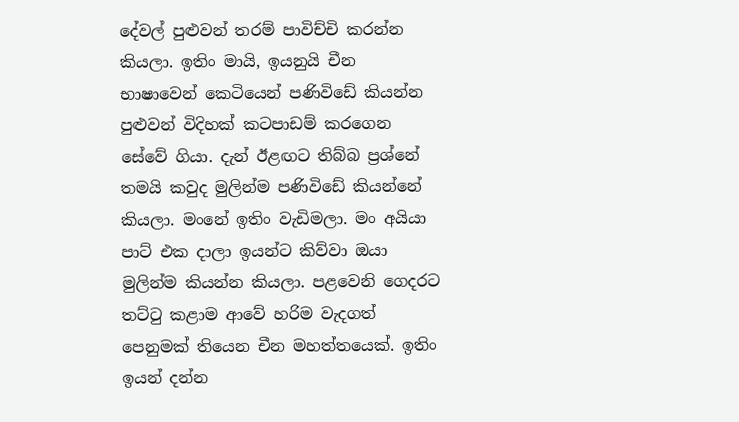දේවල් පුළුවන් තරම් පාවිච්චි කරන්න කියලා. ඉතිං මායි, ඉයනුයි චීන භාෂාවෙන් කෙටියෙන් පණිවිඩේ කියන්න පුළුවන් විදිහක් කටපාඩම් කරගෙන සේවේ ගියා. දැන් ඊළඟට තිබ්බ ප්‍රශ්නේ තමයි කවුද මුලින්ම පණිවිඩේ කියන්නේ කියලා. මංනේ ඉතිං වැඩිමලා. මං අයියා පාට් එක දාලා ඉයන්ට කිව්වා ඔයා මුලින්ම කියන්න කියලා. පළවෙනි ගෙදරට තට්ටු කළාම ආවේ හරිම වැදගත් පෙනුමක් තියෙන චීන මහත්තයෙක්. ඉතිං ඉයන් දන්න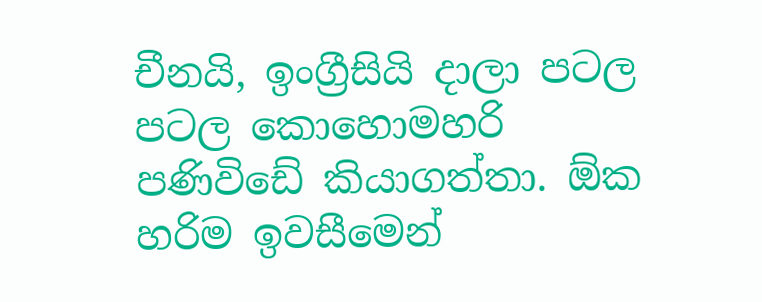චීනයි, ඉංග්‍රීසියි දාලා පටල පටල කොහොමහරි පණිවිඩේ කියාගත්තා. ඕක හරිම ඉවසීමෙන්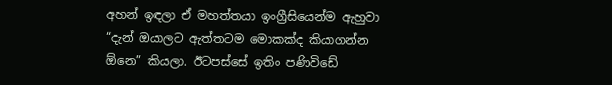අහන් ඉඳලා ඒ මහත්තයා ඉංග්‍රීසියෙන්ම ඇහුවා “දැන් ඔයාලට ඇත්තටම මොකක්ද කියාගන්න ඕනෙ” කියලා. ඊටපස්සේ ඉතිං පණිවිඩේ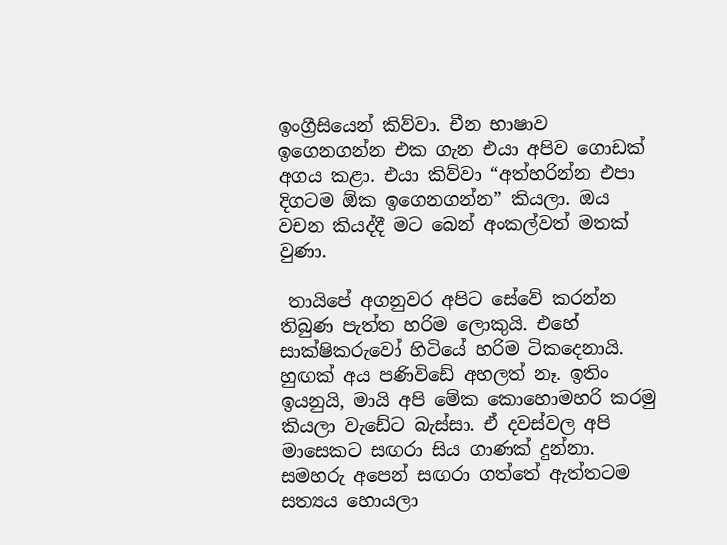ඉංග්‍රීසියෙන් කිව්වා. චීන භාෂාව ඉගෙනගන්න එක ගැන එයා අපිව ගොඩක් අගය කළා. එයා කිව්වා “අත්හරින්න එපා දිගටම ඕක ඉගෙනගන්න” කියලා. ඔය වචන කියද්දී මට බෙන් අංකල්වත් මතක් වුණා.

 තායිපේ අගනුවර අපිට සේවේ කරන්න තිබුණ පැත්ත හරිම ලොකුයි. එහේ සාක්ෂිකරුවෝ හිටියේ හරිම ටිකදෙනායි. හුඟක් අය පණිවිඩේ අහලත් නෑ. ඉතිං ඉයනුයි, මායි අපි මේක කොහොමහරි කරමු කියලා වැඩේට බැස්සා. ඒ දවස්වල අපි මාසෙකට සඟරා සිය ගාණක් දුන්නා. සමහරු අපෙන් සඟරා ගත්තේ ඇත්තටම සත්‍යය හොයලා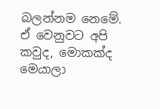බලන්නම නෙමේ. ඒ වෙනුවට අපි කවුද, මොකක්ද මෙයාලා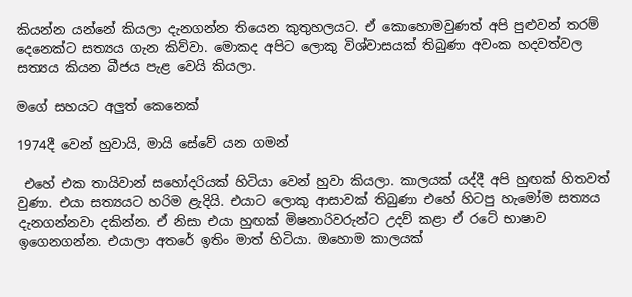කියන්න යන්නේ කියලා දැනගන්න තියෙන කුතුහලයට. ඒ කොහොමවුණත් අපි පුළුවන් තරම් දෙනෙක්ට සත්‍යය ගැන කිව්වා. මොකද අපිට ලොකු විශ්වාසයක් තිබුණා අවංක හදවත්වල සත්‍යය කියන බීජය පැළ වෙයි කියලා.

මගේ සහයට අලුත් කෙනෙක්

1974දී වෙන් හුවායි, මායි සේවේ යන ගමන්

 එහේ එක තායිවාන් සහෝදරියක් හිටියා වෙන් හුවා කියලා. කාලයක් යද්දී අපි හුඟක් හිතවත් වුණා. එයා සත්‍යයට හරිම ළැදියි. එයාට ලොකු ආසාවක් තිබුණා එහේ හිටපු හැමෝම සත්‍යය දැනගන්නවා දකින්න. ඒ නිසා එයා හුඟක් මිෂනාරිවරුන්ට උදව් කළා ඒ රටේ භාෂාව ඉගෙනගන්න. එයාලා අතරේ ඉතිං මාත් හිටියා. ඔහොම කාලයක්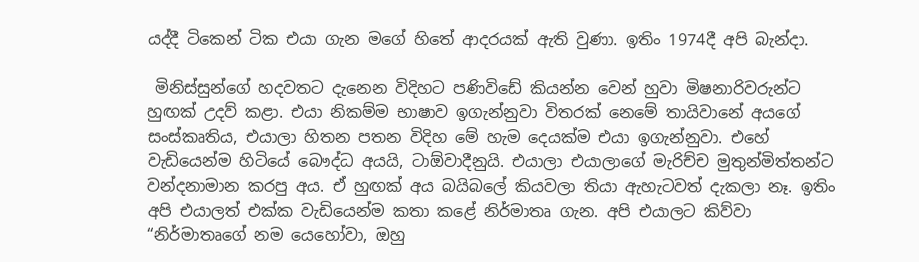යද්දී ටිකෙන් ටික එයා ගැන මගේ හිතේ ආදරයක් ඇති වුණා. ඉතිං 1974දී අපි බැන්දා.

 මිනිස්සුන්ගේ හදවතට දැනෙන විදිහට පණිවිඩේ කියන්න වෙන් හුවා මිෂනාරිවරුන්ට හුඟක් උදව් කළා. එයා නිකම්ම භාෂාව ඉගැන්නුවා විතරක් නෙමේ තායිවානේ අයගේ සංස්කෘතිය, එයාලා හිතන පතන විදිහ මේ හැම දෙයක්ම එයා ඉගැන්නුවා. එහේ වැඩියෙන්ම හිටියේ බෞද්ධ අයයි, ටාඕවාදීනුයි. එයාලා එයාලාගේ මැරිච්ච මුතුන්මිත්තන්ට වන්දනාමාන කරපු අය. ඒ හුඟක් අය බයිබලේ කියවලා තියා ඇහැටවත් දැකලා නෑ. ඉතිං අපි එයාලත් එක්ක වැඩියෙන්ම කතා කළේ නිර්මාතෘ ගැන. අපි එයාලට කිව්වා “නිර්මාතෘගේ නම යෙහෝවා, ඔහු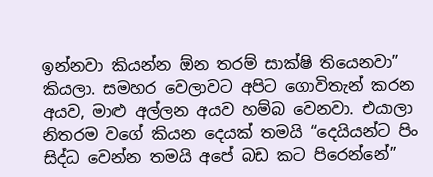ඉන්නවා කියන්න ඕන තරම් සාක්ෂි තියෙනවා” කියලා. සමහර වෙලාවට අපිට ගොවිතැන් කරන අයව, මාළු අල්ලන අයව හම්බ වෙනවා. එයාලා නිතරම වගේ කියන දෙයක් තමයි “දෙයියන්ට පිං සිද්ධ වෙන්න තමයි අපේ බඩ කට පිරෙන්නේ”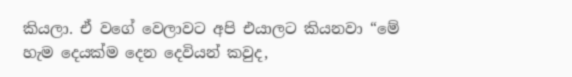කියලා. ඒ වගේ වෙලාවට අපි එයාලට කියනවා “මේ හැම දෙයක්ම දෙන දෙවියන් කවුද,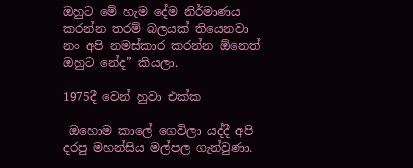ඔහුට මේ හැම දේම නිර්මාණය කරන්න තරම් බලයක් තියෙනවා නං අපි නමස්කාර කරන්න ඕනෙත් ඔහුට නේද” කියලා.

1975දී වෙන් හුවා එක්ක

 ඔහොම කාලේ ගෙවිලා යද්දී අපි දරපු මහන්සිය මල්පල ගැන්වුණා.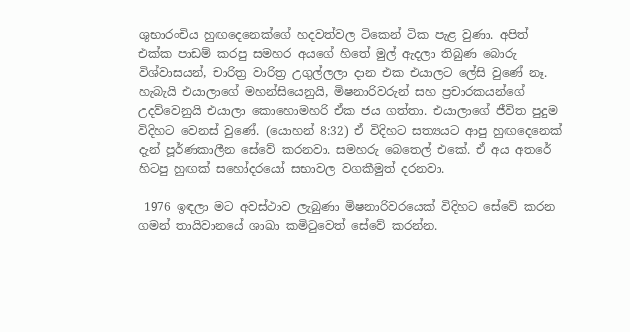ශුභාරංචිය හුඟදෙනෙක්ගේ හදවත්වල ටිකෙන් ටික පැළ වුණා. අපිත් එක්ක පාඩම් කරපු සමහර අයගේ හිතේ මුල් ඇදලා තිබුණ බොරු විශ්වාසයන්, චාරිත්‍ර වාරිත්‍ර උගුල්ලලා දාන එක එයාලට ලේසි වුණේ නෑ. හැබැයි එයාලාගේ මහන්සියෙනුයි, මිෂනාරිවරුන් සහ ප්‍රචාරකයන්ගේ උදව්වෙනුයි එයාලා කොහොමහරි ඒක ජය ගත්තා. එයාලාගේ ජීවිත පුදුම විදිහට වෙනස් වුණේ. (යොහන් 8:32) ඒ විදිහට සත්‍යයට ආපු හුඟදෙනෙක් දැන් පූර්ණකාලීන සේවේ කරනවා. සමහරු බෙතෙල් එකේ. ඒ අය අතරේ හිටපු හුඟක් සහෝදරයෝ සභාවල වගකීමුත් දරනවා.

 1976 ඉඳලා මට අවස්ථාව ලැබුණා මිෂනාරිවරයෙක් විදිහට සේවේ කරන ගමන් තායිවානයේ ශාඛා කමිටුවෙත් සේවේ කරන්න.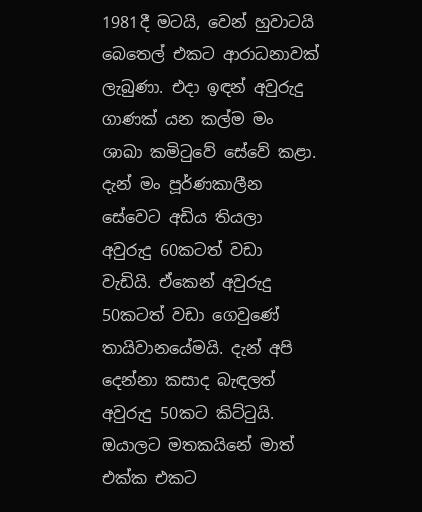1981දී මටයි, වෙන් හුවාටයි බෙතෙල් එකට ආරාධනාවක් ලැබුණා. එදා ඉඳන් අවුරුදු ගාණක් යන කල්ම මං ශාඛා කමිටුවේ සේවේ කළා. දැන් මං පූර්ණකාලීන සේවෙට අඩිය තියලා අවුරුදු 60කටත් වඩා වැඩියි. ඒකෙන් අවුරුදු 50කටත් වඩා ගෙවුණේ තායිවානයේමයි. දැන් අපි දෙන්නා කසාද බැඳලත් අවුරුදු 50කට කිට්ටුයි. ඔයාලට මතකයිනේ මාත් එක්ක එකට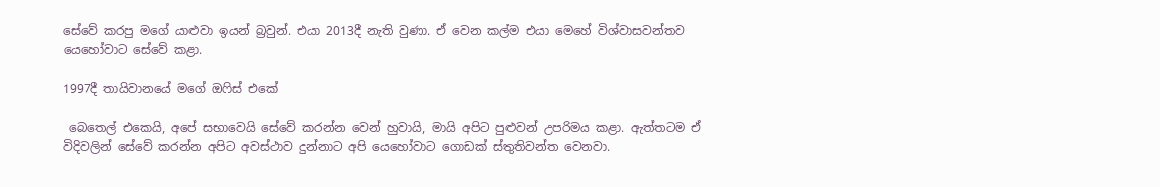සේවේ කරපු මගේ යාළුවා ඉයන් බ්‍රවුන්. එයා 2013දී නැති වුණා. ඒ වෙන කල්ම එයා මෙහේ විශ්වාසවන්තව යෙහෝවාට සේවේ කළා.

1997දී තායිවානයේ මගේ ඔෆිස් එකේ

 බෙතෙල් එකෙයි, අපේ සභාවෙයි සේවේ කරන්න වෙන් හුවායි, මායි අපිට පුළුවන් උපරිමය කළා. ඇත්තටම ඒ විදිවලින් සේවේ කරන්න අපිට අවස්ථාව දුන්නාට අපි යෙහෝවාට ගොඩක් ස්තුතිවන්ත වෙනවා.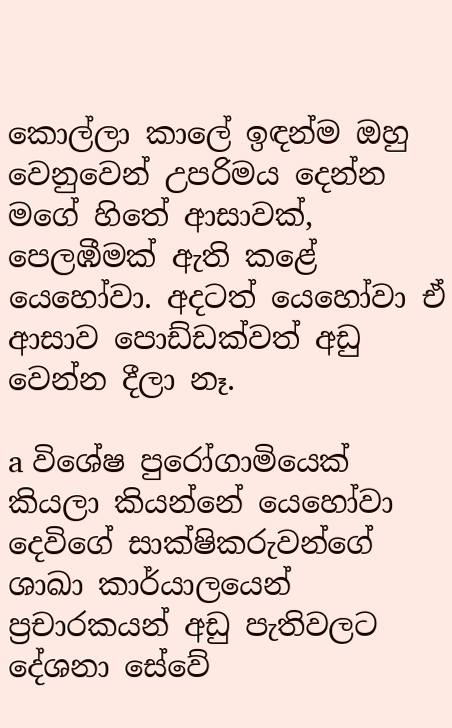කොල්ලා කාලේ ඉඳන්ම ඔහු වෙනුවෙන් උපරිමය දෙන්න මගේ හිතේ ආසාවක්, පෙලඹීමක් ඇති කළේ යෙහෝවා. අදටත් යෙහෝවා ඒ ආසාව පොඩ්ඩක්වත් අඩු වෙන්න දීලා නෑ.

a විශේෂ පුරෝගාමියෙක් කියලා කියන්නේ යෙහෝවා දෙවිගේ සාක්ෂිකරුවන්ගේ ශාඛා කාර්යාලයෙන් ප්‍රචාරකයන් අඩු පැතිවලට දේශනා සේවේ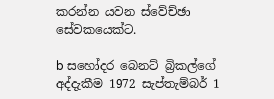කරන්න යවන ස්වේච්ඡා සේවකයෙක්ට.

b සහෝදර බෙනට් බ්‍රිකල්ගේ අද්දැකීම 1972 සැප්තැම්බර් 1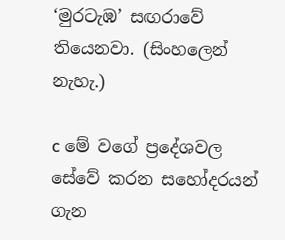‘මුරටැඹ’ සඟරාවේ තියෙනවා. (සිංහලෙන් නැහැ.)

c මේ වගේ ප්‍රදේශවල සේවේ කරන සහෝදරයන් ගැන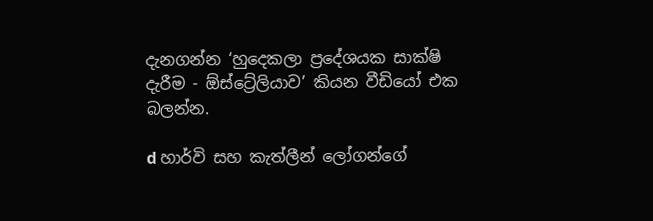දැනගන්න ‘හුදෙකලා ප්‍රදේශයක සාක්ෂි දැරීම - ඕස්ට්‍රේලියාව’ කියන වීඩියෝ එක බලන්න.

d හාර්වි සහ කැත්ලීන් ලෝගන්ගේ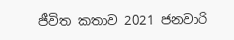ජීවිත කතාව 2021 ජනවාරි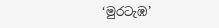‘මුරටැඹ’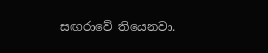සඟරාවේ තියෙනවා.